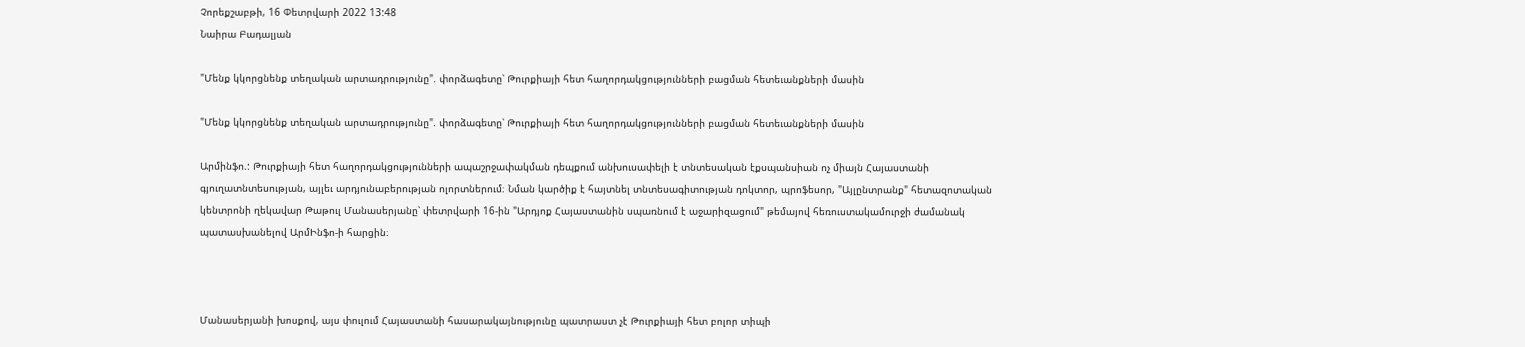Չորեքշաբթի, 16 Փետրվարի 2022 13:48
Նաիրա Բադալյան

"Մենք կկորցնենք տեղական արտադրությունը". փորձագետը՝ Թուրքիայի հետ հաղորդակցությունների բացման հետեւանքների մասին

"Մենք կկորցնենք տեղական արտադրությունը". փորձագետը՝ Թուրքիայի հետ հաղորդակցությունների բացման հետեւանքների մասին

Արմինֆո.: Թուրքիայի հետ հաղորդակցությունների ապաշրջափակման դեպքում անխուսափելի է տնտեսական էքսպանսիան ոչ միայն Հայաստանի գյուղատնտեսության, այլեւ արդյունաբերության ոլորտներում։ Նման կարծիք է հայտնել տնտեսագիտության դոկտոր, պրոֆեսոր, "Այլընտրանք" հետազոտական կենտրոնի ղեկավար Թաթուլ Մանասերյանը՝ փետրվարի 16-ին "Արդյոք Հայաստանին սպառնում է աջարիզացում" թեմայով հեռուստակամուրջի ժամանակ  պատասխանելով ԱրմԻնֆո-ի հարցին։



Մանասերյանի խոսքով, այս փուլում Հայաստանի հասարակայնությունը պատրաստ չէ Թուրքիայի հետ բոլոր տիպի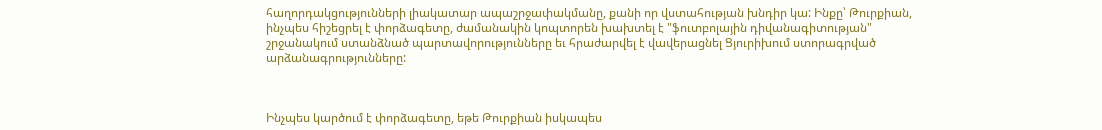հաղորդակցությունների լիակատար ապաշրջափակմանը, քանի որ վստահության խնդիր կա: Ինքը՝ Թուրքիան, ինչպես հիշեցրել է փորձագետը, ժամանակին կոպտորեն խախտել է "ֆուտբոլային դիվանագիտության" շրջանակում ստանձնած պարտավորությունները եւ հրաժարվել է վավերացնել Ցյուրիխում ստորագրված արձանագրությունները:



Ինչպես կարծում է փորձագետը, եթե Թուրքիան իսկապես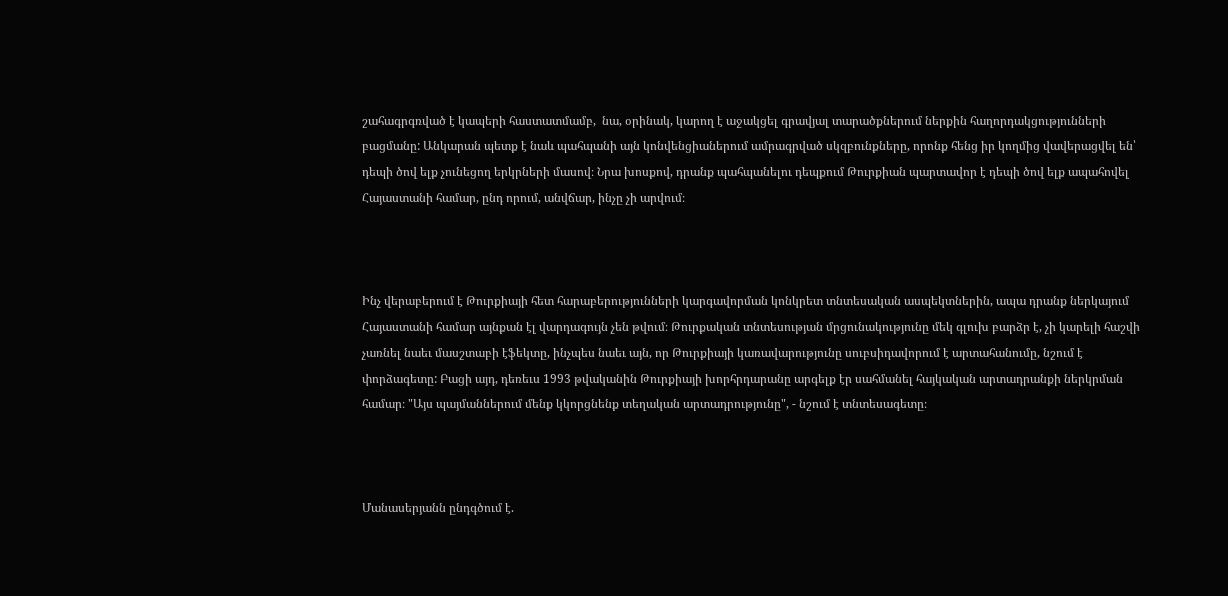շահագրգռված է կապերի հաստատմամբ,  նա, օրինակ, կարող է աջակցել գրավյալ տարածքներում ներքին հաղորդակցությունների բացմանը: Անկարան պետք է նաև պահպանի այն կոնվենցիաներում ամրագրված սկզբունքները, որոնք հենց իր կողմից վավերացվել են՝ դեպի ծով ելք չունեցող երկրների մասով։ Նրա խոսքով, դրանք պահպանելու դեպքում Թուրքիան պարտավոր է դեպի ծով ելք ապահովել Հայաստանի համար, ընդ որում, անվճար, ինչը չի արվում։



Ինչ վերաբերում է Թուրքիայի հետ հարաբերությունների կարգավորման կոնկրետ տնտեսական ասպեկտներին, ապա դրանք ներկայում Հայաստանի համար այնքան էլ վարդագույն չեն թվում։ Թուրքական տնտեսության մրցունակությունը մեկ գլուխ բարձր է, չի կարելի հաշվի չառնել նաեւ մասշտաբի էֆեկտը, ինչպես նաեւ այն, որ Թուրքիայի կառավարությունը սուբսիդավորում է արտահանումը, նշում է փորձագետը: Բացի այդ, դեռեւս 1993 թվականին Թուրքիայի խորհրդարանը արգելք էր սահմանել հայկական արտադրանքի ներկրման համար։ "Այս պայմաններում մենք կկորցնենք տեղական արտադրությունը", - նշում է տնտեսագետը։



Մանասերյանն ընդգծում է.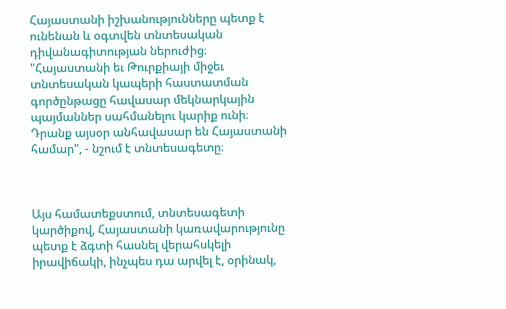Հայաստանի իշխանությունները պետք է ունենան և օգտվեն տնտեսական դիվանագիտության ներուժից։ "Հայաստանի եւ Թուրքիայի միջեւ տնտեսական կապերի հաստատման գործընթացը հավասար մեկնարկային պայմաններ սահմանելու կարիք ունի։ Դրանք այսօր անհավասար են Հայաստանի համար", - նշում է տնտեսագետը։



Այս համատեքստում, տնտեսագետի կարծիքով, Հայաստանի կառավարությունը պետք է ձգտի հասնել վերահսկելի իրավիճակի, ինչպես դա արվել է, օրինակ,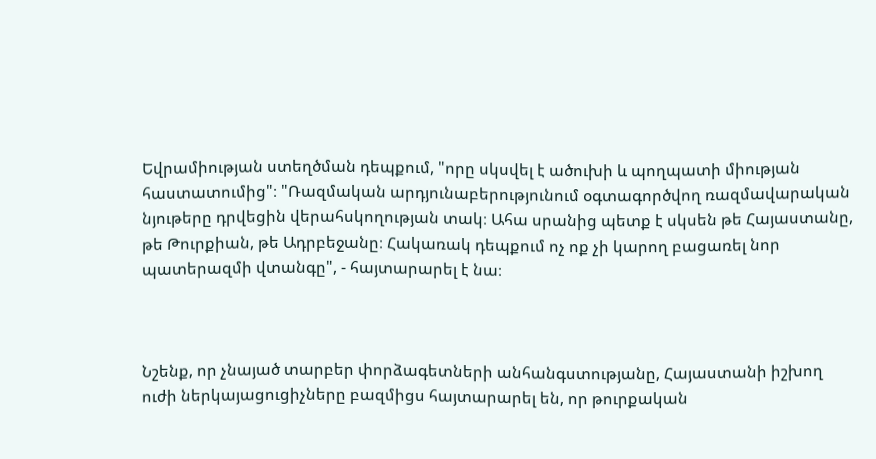Եվրամիության ստեղծման դեպքում, "որը սկսվել է ածուխի և պողպատի միության հաստատումից"։ "Ռազմական արդյունաբերությունում օգտագործվող ռազմավարական նյութերը դրվեցին վերահսկողության տակ։ Ահա սրանից պետք է սկսեն թե Հայաստանը, թե Թուրքիան, թե Ադրբեջանը։ Հակառակ դեպքում ոչ ոք չի կարող բացառել նոր պատերազմի վտանգը", - հայտարարել է նա։



Նշենք, որ չնայած տարբեր փորձագետների անհանգստությանը, Հայաստանի իշխող ուժի ներկայացուցիչները բազմիցս հայտարարել են, որ թուրքական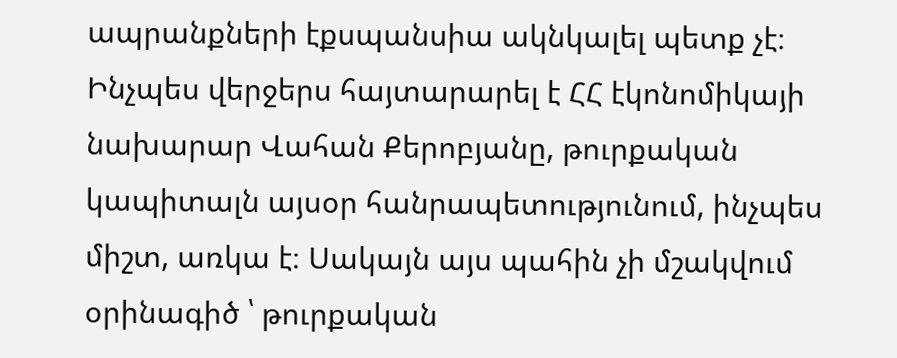ապրանքների էքսպանսիա ակնկալել պետք չէ։ Ինչպես վերջերս հայտարարել է ՀՀ էկոնոմիկայի նախարար Վահան Քերոբյանը, թուրքական կապիտալն այսօր հանրապետությունում, ինչպես միշտ, առկա է։ Սակայն այս պահին չի մշակվում օրինագիծ ՝ թուրքական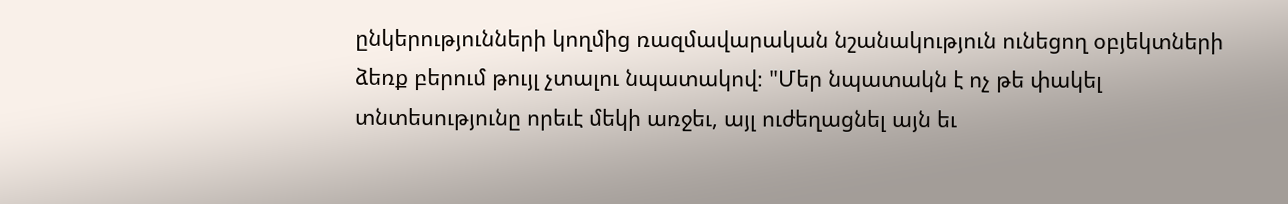ընկերությունների կողմից ռազմավարական նշանակություն ունեցող օբյեկտների ձեռք բերում թույլ չտալու նպատակով։ "Մեր նպատակն է ոչ թե փակել տնտեսությունը որեւէ մեկի առջեւ, այլ ուժեղացնել այն եւ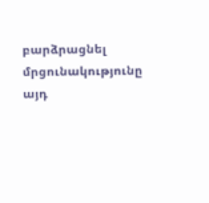բարձրացնել մրցունակությունը այդ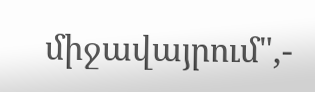միջավայրում",-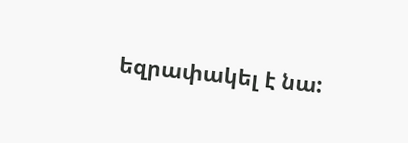եզրափակել է նա: